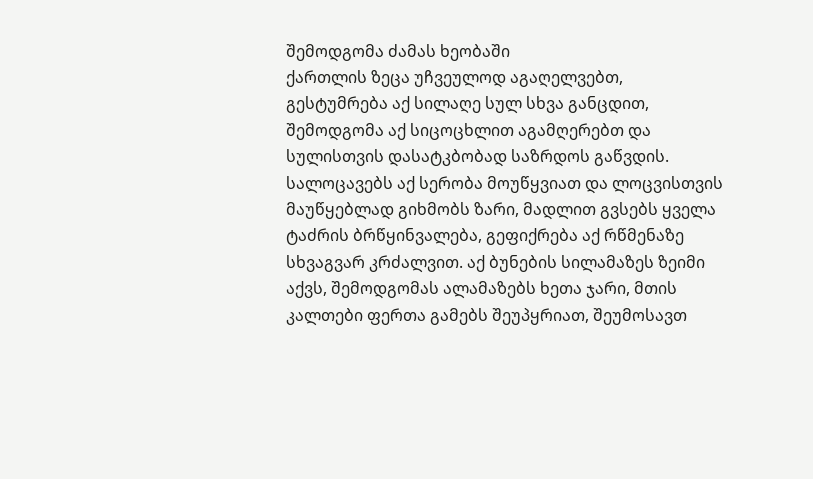შემოდგომა ძამას ხეობაში
ქართლის ზეცა უჩვეულოდ აგაღელვებთ, გესტუმრება აქ სილაღე სულ სხვა განცდით, შემოდგომა აქ სიცოცხლით აგამღერებთ და სულისთვის დასატკბობად საზრდოს გაწვდის. სალოცავებს აქ სერობა მოუწყვიათ და ლოცვისთვის მაუწყებლად გიხმობს ზარი, მადლით გვსებს ყველა ტაძრის ბრწყინვალება, გეფიქრება აქ რწმენაზე სხვაგვარ კრძალვით. აქ ბუნების სილამაზეს ზეიმი აქვს, შემოდგომას ალამაზებს ხეთა ჯარი, მთის კალთები ფერთა გამებს შეუპყრიათ, შეუმოსავთ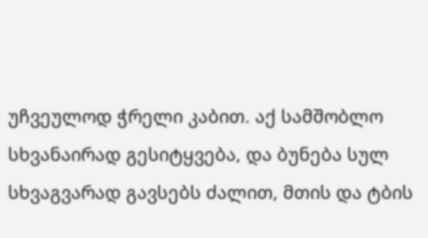უჩვეულოდ ჭრელი კაბით. აქ სამშობლო სხვანაირად გესიტყვება, და ბუნება სულ სხვაგვარად გავსებს ძალით, მთის და ტბის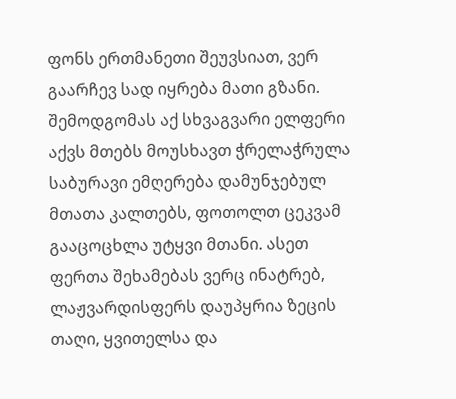ფონს ერთმანეთი შეუვსიათ, ვერ გაარჩევ სად იყრება მათი გზანი. შემოდგომას აქ სხვაგვარი ელფერი აქვს მთებს მოუსხავთ ჭრელაჭრულა საბურავი ემღერება დამუნჯებულ მთათა კალთებს, ფოთოლთ ცეკვამ გააცოცხლა უტყვი მთანი. ასეთ ფერთა შეხამებას ვერც ინატრებ, ლაჟვარდისფერს დაუპყრია ზეცის თაღი, ყვითელსა და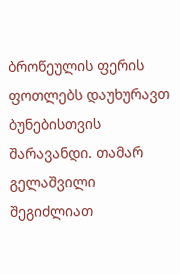ბროწეულის ფერის ფოთლებს დაუხურავთ ბუნებისთვის შარავანდი. თამარ გელაშვილი
შეგიძლიათ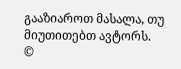გააზიაროთ მასალა, თუ მიუთითებთ ავტორს.
©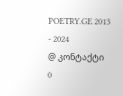POETRY.GE 2013 - 2024
@ კონტაქტი
0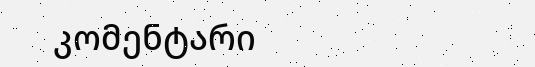კომენტარი